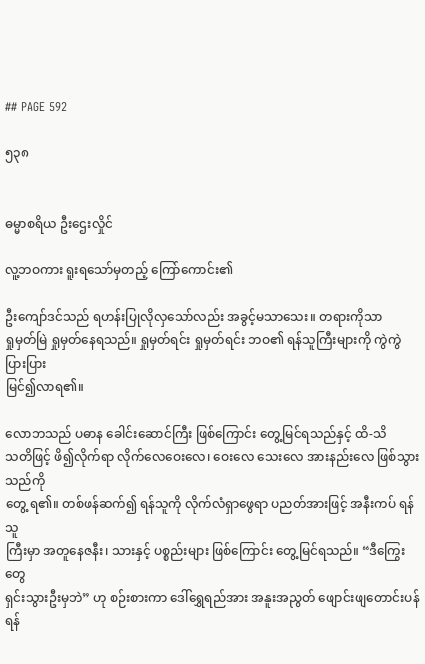## PAGE 592

၅၃၈


ဓမ္မာစရိယ ဦးဌေးလှိုင်

လူ့ဘဝကား ရူးရသော်မှတည့် ကြော်ကောင်း၏

ဦးကျော်ဒင်သည် ရဟန်းပြုလိုလှသော်လည်း အခွင့်မသာသေး။ တရားကိုသာ
ရှုမှတ်မြဲ ရှုမှတ်နေရသည်။ ရှုမှတ်ရင်း ရှုမှတ်ရင်း ဘဝ၏ ရန်သူကြီးများကို ကွဲကွဲပြားပြား
မြင်၍လာရ၏။

လောဘသည် ပဓာန ခေါင်းဆောင်ကြီး ဖြစ်ကြောင်း တွေ့မြင်ရသည်နှင့် ထိ-သိ
သတိဖြင့် ဖိ၍လိုက်ရာ လိုက်လေဝေးလေ၊ ဝေးလေ သေးလေ အားနည်းလေ ဖြစ်သွားသည်ကို
တွေ့ ရ၏။ တစ်ဖန်ဆက်၍ ရန်သူကို လိုက်လံရှာဖွေရာ ပညတ်အားဖြင့် အနီးကပ် ရန်သူ
ကြီးမှာ အတူနေဇနီး၊ သားနှင့် ပစ္စည်းများ ဖြစ်ကြောင်း တွေ့မြင်ရသည်။ “ဒီကြွေးတွေ
ရှင်းသွားဦးမှဘဲ” ဟု စဉ်းစားကာ ဒေါ်ရွှေရည်အား အနူးအညွတ် ဖျောင်းဖျတောင်းပန်ရန်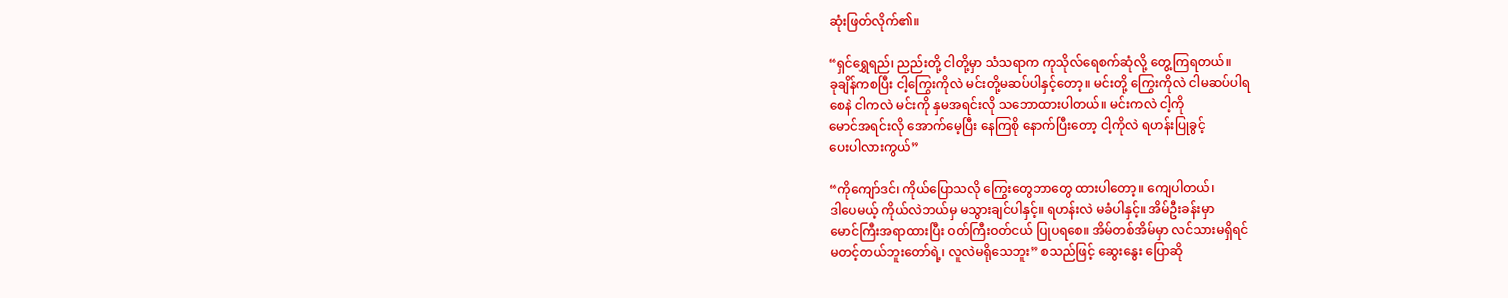ဆုံးဖြတ်လိုက်၏။

“ရှင်ရွှေရည်၊ ညည်းတို့ ငါတို့မှာ သံသရာက ကုသိုလ်ရေစက်ဆုံလို့ တွေ့ကြရတယ်။
ခုချိန်ကစပြီး ငါ့ကြွေးကိုလဲ မင်းတို့မဆပ်ပါနှင့်တော့။ မင်းတို့ ကြွေးကိုလဲ ငါမဆပ်ပါရ
စေနဲ ငါကလဲ မင်းကို နှမအရင်းလို သဘောထားပါတယ်။ မင်းကလဲ ငါ့ကို
မောင်အရင်းလို အောက်မေ့ပြီး နေကြစို နောက်ပြီးတော့ ငါ့ကိုလဲ ရဟန်းပြုခွင့်
ပေးပါလားကွယ်”

“ကိုကျော်ဒင်၊ ကိုယ်ပြောသလို ကြွေးတွေဘာတွေ ထားပါတော့။ ကျေပါတယ်၊
ဒါပေမယ့် ကိုယ်လဲဘယ်မှ မသွားချင်ပါနှင့်။ ရဟန်းလဲ မခံပါနှင့်။ အိမ်ဦးခန်းမှာ
မောင်ကြီးအရာထားပြီး ဝတ်ကြီးဝတ်ငယ် ပြုပရစေ။ အိမ်တစ်အိမ်မှာ လင်သားမရှိရင်
မတင့်တယ်ဘူးတော်ရဲ့၊ လူလဲမရိုသေဘူး” စသည်ဖြင့် ဆွေးနွေး ပြောဆို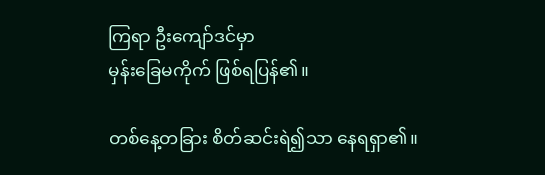ကြရာ ဦးကျော်ဒင်မှာ
မှန်းခြေမကိုက် ဖြစ်ရပြန်၏။

တစ်နေ့တခြား စိတ်ဆင်းရဲ၍သာ နေရရှာ၏။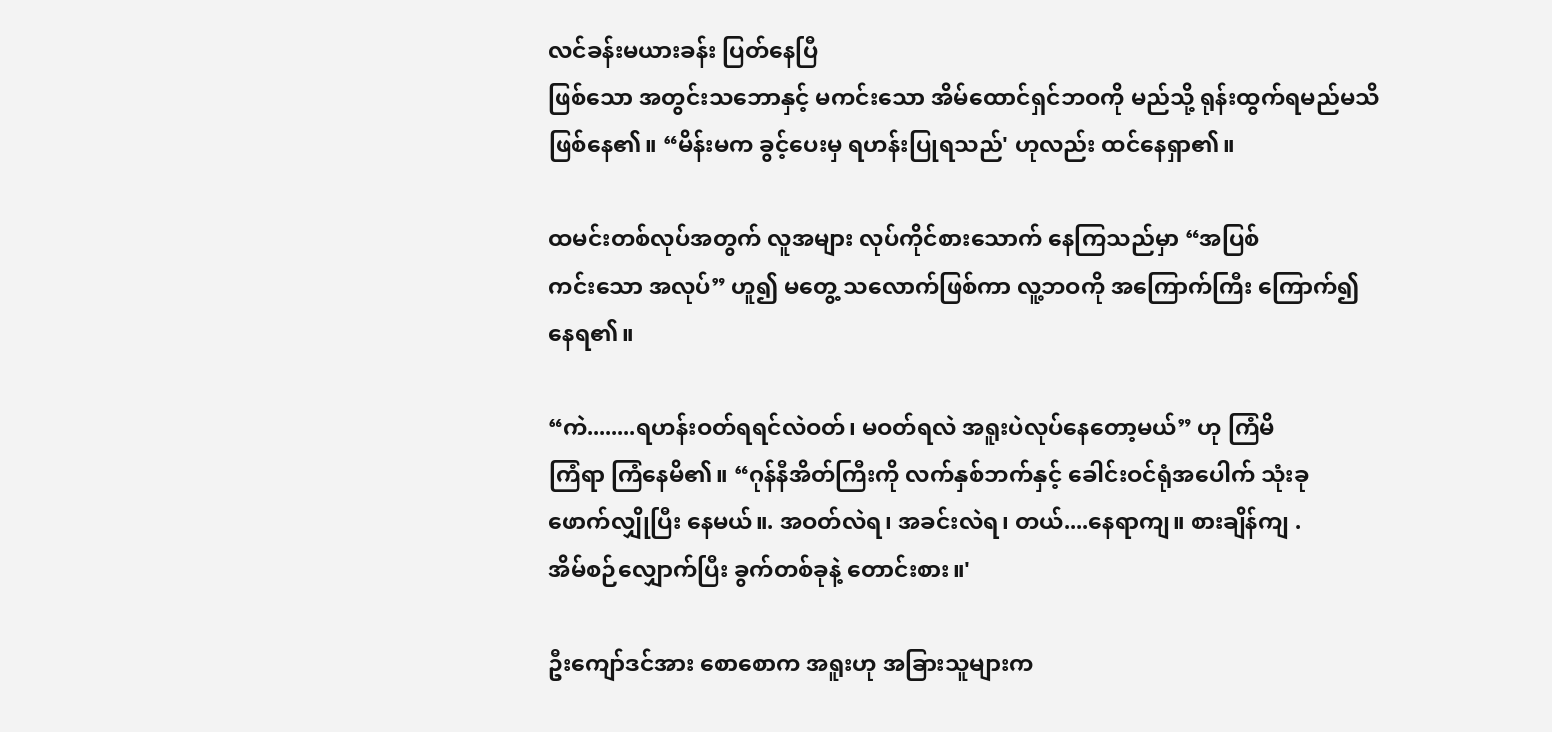လင်ခန်းမယားခန်း ပြတ်နေပြီ
ဖြစ်သော အတွင်းသဘောနှင့် မကင်းသော အိမ်ထောင်ရှင်ဘဝကို မည်သို့ ရုန်းထွက်ရမည်မသိ
ဖြစ်နေ၏။ “မိန်းမက ခွင့်ပေးမှ ရဟန်းပြုရသည်' ဟုလည်း ထင်နေရှာ၏။

ထမင်းတစ်လုပ်အတွက် လူအများ လုပ်ကိုင်စားသောက် နေကြသည်မှာ “အပြစ်
ကင်းသော အလုပ်” ဟူ၍ မတွေ့ သလောက်ဖြစ်ကာ လူ့ဘဝကို အကြောက်ကြီး ကြောက်၍
နေရ၏။

“ကဲ........ရဟန်းဝတ်ရရင်လဲဝတ်၊ မဝတ်ရလဲ အရူးပဲလုပ်နေတော့မယ်” ဟု ကြံမိ
ကြံရာ ကြံနေမိ၏။ “ဂုန်နီအိတ်ကြီးကို လက်နှစ်ဘက်နှင့် ခေါင်းဝင်ရုံအပေါက် သုံးခု
ဖောက်လျှိုပြီး နေမယ်။. အဝတ်လဲရ၊ အခင်းလဲရ၊ တယ်....နေရာကျ။ စားချိန်ကျ .
အိမ်စဉ်လျှောက်ပြီး ခွက်တစ်ခုနဲ့ တောင်းစား။'

ဦးကျော်ဒင်အား စောစောက အရူးဟု အခြားသူများက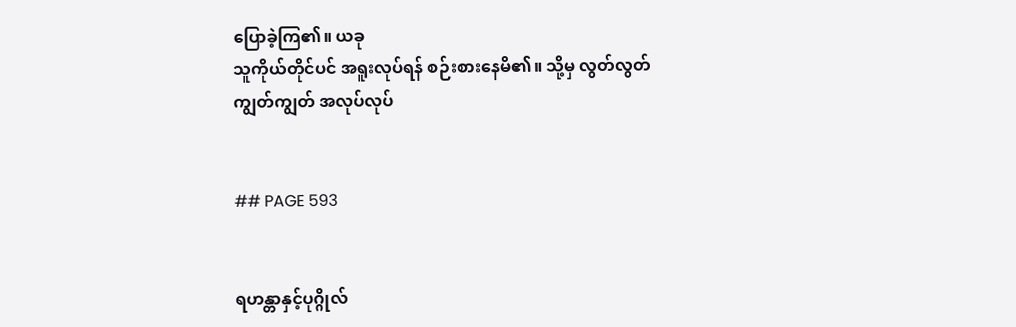ပြောခဲ့ကြ၏။ ယခု
သူကိုယ်တိုင်ပင် အရူးလုပ်ရန် စဉ်းစားနေမိ၏။ သို့မှ လွတ်လွတ်ကျွတ်ကျွတ် အလုပ်လုပ်


## PAGE 593


ရဟန္တာနှင့်ပုဂ္ဂိုလ်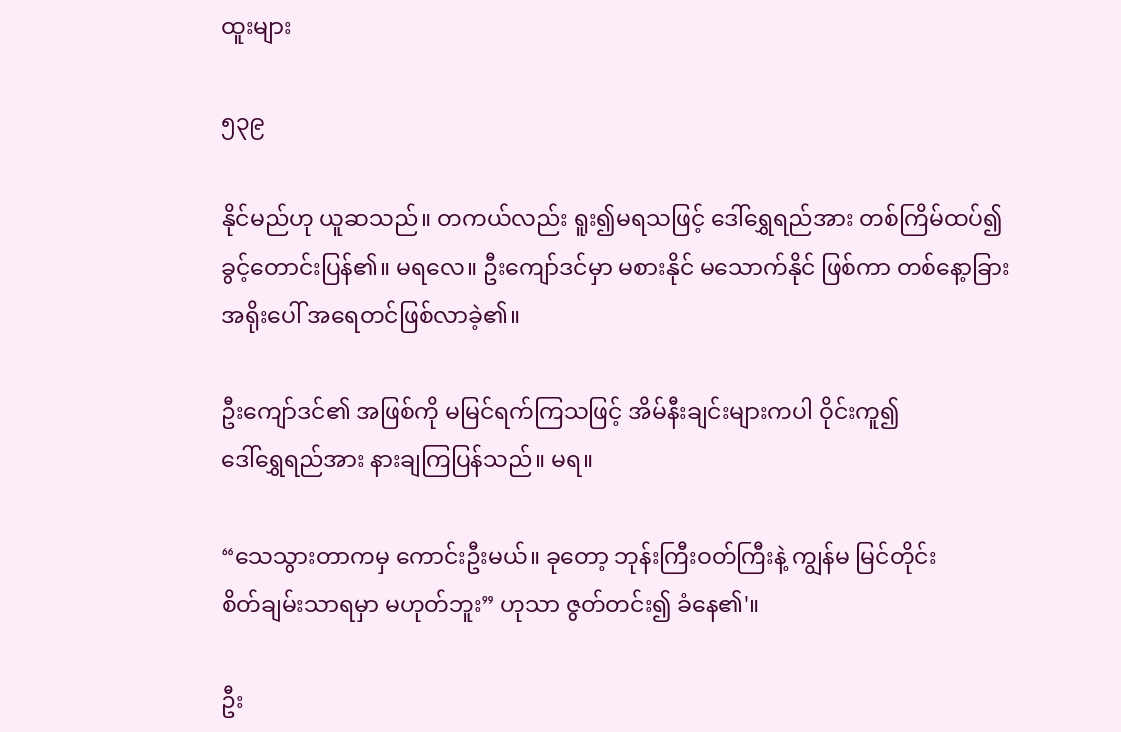ထူးများ

၅၃၉

နိုင်မည်ဟု ယူဆသည်။ တကယ်လည်း ရူး၍မရသဖြင့် ဒေါ်ရွှေရည်အား တစ်ကြိမ်ထပ်၍
ခွင့်တောင်းပြန်၏။ မရလေ။ ဦးကျော်ဒင်မှာ မစားနိုင် မသောက်နိုင် ဖြစ်ကာ တစ်နေ့ာခြား
အရိုးပေါ် အရေတင်ဖြစ်လာခဲ့၏။

ဦးကျော်ဒင်၏ အဖြစ်ကို မမြင်ရက်ကြသဖြင့် အိမ်နီးချင်းများကပါ ဝိုင်းကူ၍
ဒေါ်ရွှေရည်အား နားချကြပြန်သည်။ မရ။

“သေသွားတာကမှ ကောင်းဦးမယ်။ ခုတော့ ဘုန်းကြီးဝတ်ကြီးနဲ့ ကျွန်မ မြင်တိုင်း
စိတ်ချမ်းသာရမှာ မဟုတ်ဘူး” ဟုသာ ဇွတ်တင်း၍ ခံနေ၏'။

ဦး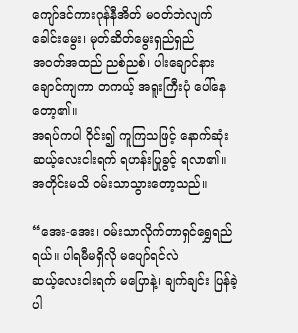ကျော်ဒင်ကားဂုန်နီအိတ် မဝတ်ဘဲလျက် ခေါင်းမွေး၊ မုတ်ဆိတ်မွေးရှည်ရှည်
အဝတ်အထည် ညစ်ညစ်၊ ပါးချောင်နားချောင်ကျကာ တကယ့် အရူးကြီးပုံ ပေါ်နေတော့၏။
အရပ်ကပါ ဝိုင်း၍ ကူကြသဖြင့် နောက်ဆုံး ဆယ့်လေးငါးရက် ရဟန်းပြုခွင့် ရလာ၏။
အတိုင်းမသိ ဝမ်းသာသွားတော့သည်။

“အေး-အေး၊ ဝမ်းသာလိုက်တာရှင်ရွှေရည်ရယ်။ ပါရမီမရှိလို မပျော်ရင်လဲ
ဆယ့်လေးငါးရက် မပြောနဲ့၊ ချက်ချင်း ပြန်ခဲ့ပါ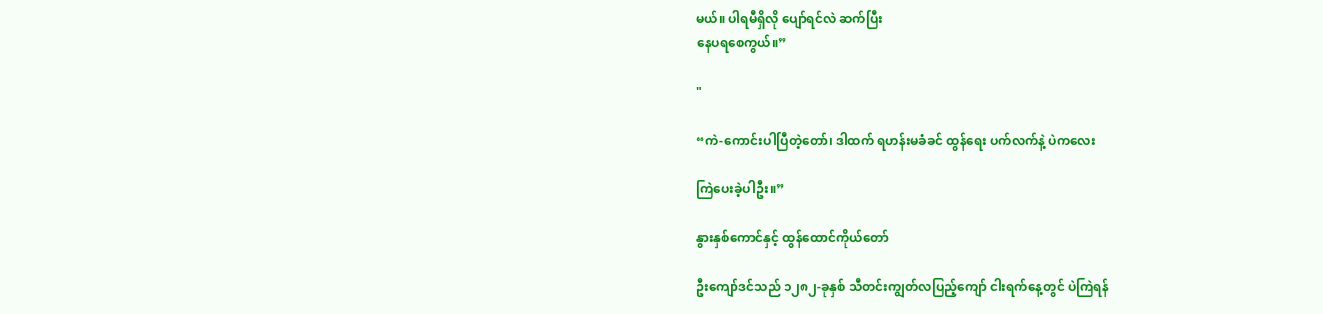မယ်။ ပါရမီရှိလို ပျော်ရင်လဲ ဆက်ပြီး
နေပရစေကွယ်။”

"

“ကဲ-ကောင်းပါပြီတဲ့တော်၊ ဒါထက် ရဟန်းမခံခင် ထွန်ရေး ပက်လက်နဲ့ ပဲကလေး

ကြဲပေးခဲ့ပါဦး။”

နွားနှစ်ကောင်နှင့် ထွန်ထောင်ကိုယ်တော်

ဦးကျော်ဒင်သည် ၁၂၈၂-ခုနှစ် သီတင်းကျွတ်လပြည့်ကျော် ငါးရက်နေ့တွင် ပဲကြဲရန်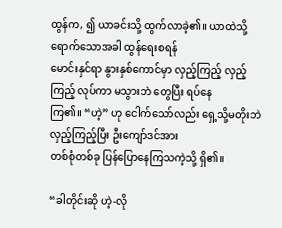ထွန်က, ၍ ယာခင်းသို့ ထွက်လာခဲ့၏။ ယာထဲသို့ ရောက်သောအခါ ထွန်ရေးစရန်
မောင်းနှင်ရာ နွားနှစ်ကောင်မှာ လှည့်ကြည့် လှည့်ကြည့် လုပ်ကာ မသွားဘဲ တွေပြီး ရပ်နေ
ကြ၏။ “ဟဲ့” ဟု ငေါက်သော်လည်း ရှေ့သို့မတိုးဘဲ လှည့်ကြည့်ပြီး ဦးကျော်ဒင်အား
တစ်စုံတစ်ခု ပြန်ပြောနေကြသကဲ့သို့ ရှိ၏။

“ခါတိုင်းဆို ဟဲ့-လို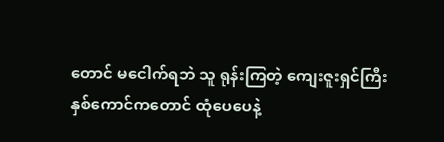တောင် မငေါက်ရဘဲ သူ ရုန်းကြတဲ့ ကျေးဇူးရှင်ကြီး
နှစ်ကောင်ကတောင် ထုံပေပေနဲ့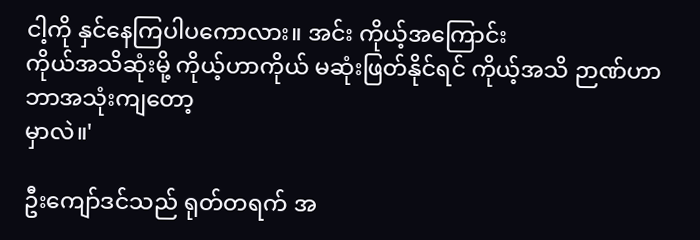ငါ့ကို နှင်နေကြပါပကောလား။ အင်း ကိုယ့်အကြောင်း
ကိုယ်အသိဆုံးမို့ ကိုယ့်ဟာကိုယ် မဆုံးဖြတ်နိုင်ရင် ကိုယ့်အသိ ဉာဏ်ဟာ ဘာအသုံးကျတော့
မှာလဲ။'

ဦးကျော်ဒင်သည် ရုတ်တရက် အ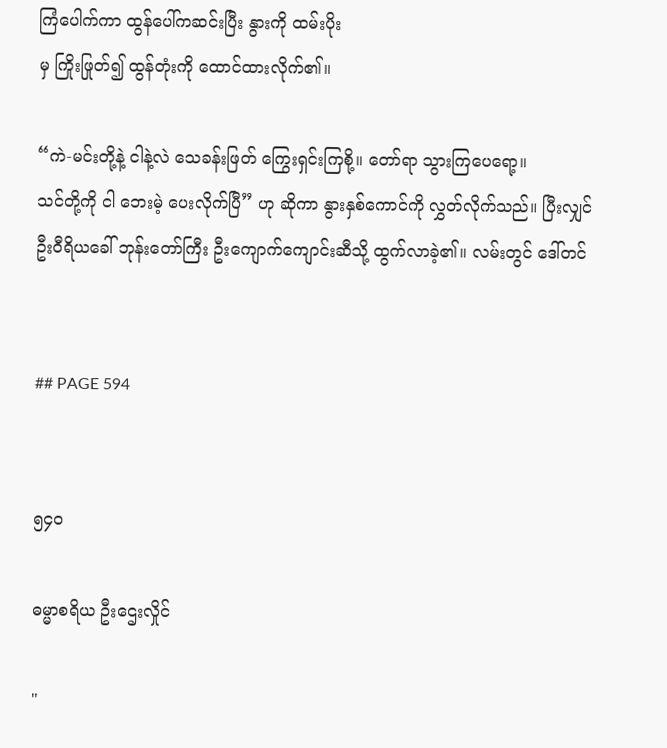ကြံပေါက်ကာ ထွန်ပေါ်ကဆင်းပြီး နွားကို ထမ်းပိုး
မှ ကြိုးဖြုတ်၍ ထွန်တုံးကို ထောင်ထားလိုက်၏။

“ကဲ-မင်းတို့နဲ့ ငါနဲ့လဲ သေခန်းဖြတ် ကြွေးရှင်းကြစို့။ တော်ရာ သွားကြပေရော့။
သင်တို့ကို ငါ ဘေးမဲ့ ပေးလိုက်ပြီ” ဟု ဆိုကာ နွားနှစ်ကောင်ကို လွှတ်လိုက်သည်။ ပြီးလျှင်
ဦးဝီရိယခေါ် ဘုန်းတော်ကြီး ဦးကျောက်ကျောင်းဆီသို့ ထွက်လာခဲ့၏။ လမ်းတွင် ဒေါ်တင်


## PAGE 594


၅၄၀

ဓမ္မာစရိယ ဦးဌေးလှိုင်

"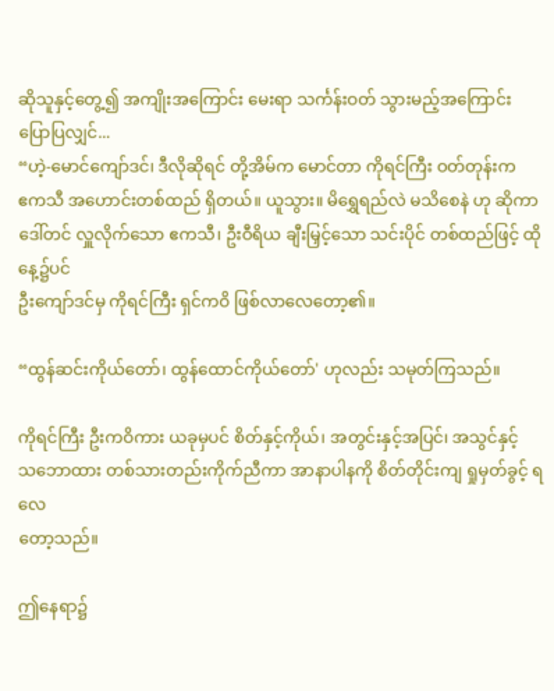ဆိုသူနှင့်တွေ့၍ အကျိုးအကြောင်း မေးရာ သင်္ကန်းဝတ် သွားမည့်အကြောင်း ပြောပြလျှင်...
“ဟဲ့-မောင်ကျော်ဒင်၊ ဒီလိုဆိုရင် တို့အိမ်က မောင်တာ ကိုရင်ကြီး ဝတ်တုန်းက
ဧကသီ အဟောင်းတစ်ထည် ရှိတယ်။ ယူသွား။ မိရွှေရည်လဲ မသိစေနဲ ဟု ဆိုကာ
ဒေါ်တင် လှူလိုက်သော ဧကသီ၊ ဦးဝီရိယ ချီးမြှင့်သော သင်းပိုင် တစ်ထည်ဖြင့် ထိုနေ့၌ပင်
ဦးကျော်ဒင်မှ ကိုရင်ကြီး ရှင်ကဝိ ဖြစ်လာလေတော့၏။

“ထွန်ဆင်းကိုယ်တော်၊ ထွန်ထောင်ကိုယ်တော်' ဟုလည်း သမုတ်ကြသည်။

ကိုရင်ကြီး ဦးကဝိကား ယခုမှပင် စိတ်နှင့်ကိုယ်၊ အတွင်းနှင့်အပြင်၊ အသွင်နှင့်
သဘောထား တစ်သားတည်းကိုက်ညီကာ အာနာပါနကို စိတ်တိုင်းကျ ရှုမှတ်ခွင့် ရလေ
တော့သည်။

ဤနေရာ၌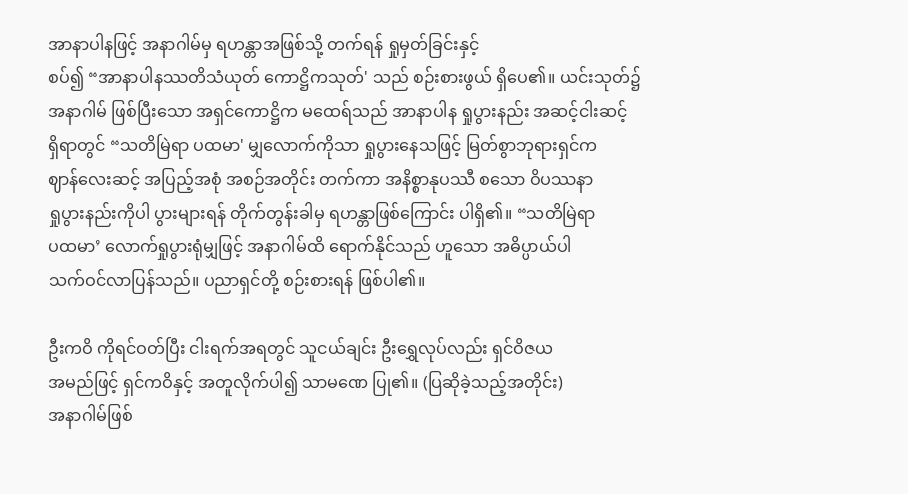အာနာပါနဖြင့် အနာဂါမ်မှ ရဟန္တာအဖြစ်သို့ တက်ရန် ရှုမှတ်ခြင်းနှင့်
စပ်၍ “အာနာပါနဿတိသံယုတ် ကောဋ္ဌိကသုတ်' သည် စဉ်းစားဖွယ် ရှိပေ၏။ ယင်းသုတ်၌
အနာဂါမ် ဖြစ်ပြီးသော အရှင်ကောဋ္ဌိက မထေရ်သည် အာနာပါန ရှုပွားနည်း အဆင့်ငါးဆင့်
ရှိရာတွင် “သတိမြဲရာ ပထမာ' မျှလောက်ကိုသာ ရှုပွားနေသဖြင့် မြတ်စွာဘုရားရှင်က
ဈာန်လေးဆင့် အပြည့်အစုံ အစဉ်အတိုင်း တက်ကာ အနိစ္စာနုပဿီ စသော ဝိပဿနာ
ရှုပွားနည်းကိုပါ ပွားများရန် တိုက်တွန်းခါမှ ရဟန္တာဖြစ်ကြောင်း ပါရှိ၏။ “သတိမြဲရာ
ပထမာ’ လောက်ရှုပွားရုံမျှဖြင့် အနာဂါမ်ထိ ရောက်နိုင်သည် ဟူသော အဓိပ္ပာယ်ပါ
သက်ဝင်လာပြန်သည်။ ပညာရှင်တို့ စဉ်းစားရန် ဖြစ်ပါ၏။

ဦးကဝိ ကိုရင်ဝတ်ပြီး ငါးရက်အရတွင် သူငယ်ချင်း ဦးရွှေလုပ်လည်း ရှင်ဝိဇယ
အမည်ဖြင့် ရှင်ကဝိနှင့် အတူလိုက်ပါ၍ သာမဏေ ပြု၏။ (ပြဆိုခဲ့သည့်အတိုင်း)
အနာဂါမ်ဖြစ်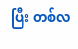ပြီး တစ်လ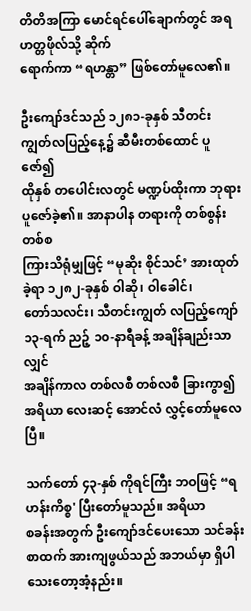တိတိအကြာ မောင်ရင်ပေါ်ချောက်တွင် အရဟတ္တဖိုလ်သို့ ဆိုက်
ရောက်ကာ “ရဟန္တာ” ဖြစ်တော်မူလေ၏။

ဦးကျော်ဒင်သည် ၁၂၈၁-ခုနှစ် သီတင်းကျွတ်လပြည့်နေ့၌ ဆီမီးတစ်ထောင် ပူဇော်၍
ထိုနှစ် တပေါင်းလတွင် မဏ္ဍပ်ထိုးကာ ဘုရားပူဇော်ခဲ့၏။ အာနာပါန တရားကို တစ်စွန်းတစ်စ
ကြားသိရုံမျှဖြင့် “မုဆိုး စိုင်သင်’ အားထုတ်ခဲ့ရာ ၁၂၈၂-ခုနှစ် ဝါဆို၊ ဝါခေါင်၊
တော်သလင်း၊ သီတင်းကျွတ် လပြည့်ကျော် ၁၃-ရက် ညဉ့် ၁၀-နာရီခန့် အချိန်ချည်းသာလျှင်
အချိန်ကာလ တစ်လစီ တစ်လစီ ခြားကွာ၍ အရိယာ လေးဆင့် အောင်လံ လွှင့်တော်မူလေပြီ။

သက်တော် ၄၃-နှစ် ကိုရင်ကြီး ဘဝဖြင့် “ရဟန်းကိစ္စ' ပြီးတော်မူသည်။ အရိယာ
စခန်းအတွက် ဦးကျော်ဒင်ပေးသော သင်ခန်းစာထက် အားကျဖွယ်သည် အဘယ်မှာ ရှိပါ
သေးတော့အံ့နည်း။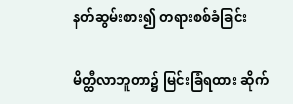နတ်ဆွမ်းစား၍ တရားစစ်ခံခြင်း

မိတ္ထီလာဘူတာ၌ မြင်းခြံရထား ဆိုက်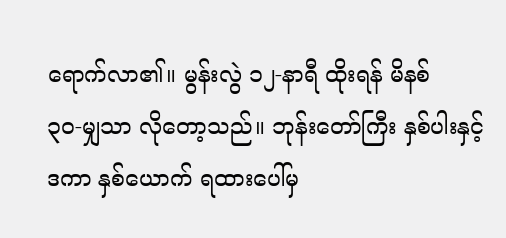ရောက်လာ၏။ မွန်းလွဲ ၁၂-နာရီ ထိုးရန် မိနစ်
၃၀-မျှသာ လိုတော့သည်။ ဘုန်းတော်ကြီး နှစ်ပါးနှင့် ဒကာ နှစ်ယောက် ရထားပေါ်မှ